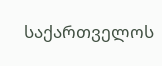საქართველოს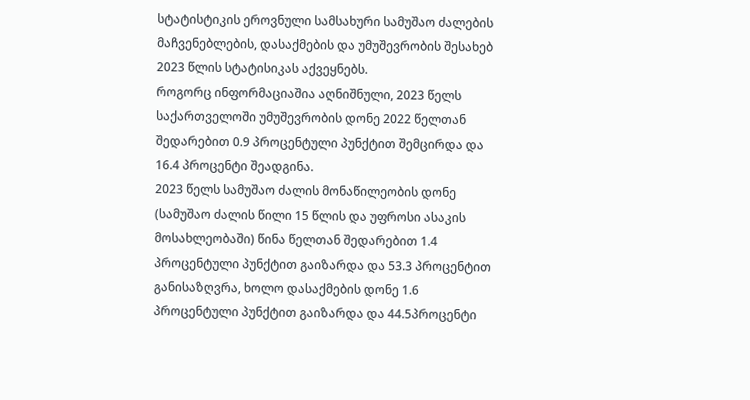სტატისტიკის ეროვნული სამსახური სამუშაო ძალების მაჩვენებლების, დასაქმების და უმუშევრობის შესახებ 2023 წლის სტატისიკას აქვეყნებს.
როგორც ინფორმაციაშია აღნიშნული, 2023 წელს საქართველოში უმუშევრობის დონე 2022 წელთან შედარებით 0.9 პროცენტული პუნქტით შემცირდა და 16.4 პროცენტი შეადგინა.
2023 წელს სამუშაო ძალის მონაწილეობის დონე (სამუშაო ძალის წილი 15 წლის და უფროსი ასაკის მოსახლეობაში) წინა წელთან შედარებით 1.4 პროცენტული პუნქტით გაიზარდა და 53.3 პროცენტით განისაზღვრა, ხოლო დასაქმების დონე 1.6 პროცენტული პუნქტით გაიზარდა და 44.5პროცენტი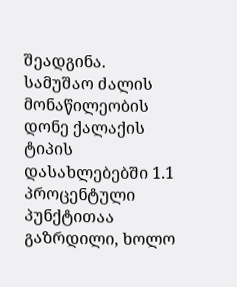შეადგინა.
სამუშაო ძალის მონაწილეობის დონე ქალაქის ტიპის დასახლებებში 1.1 პროცენტული პუნქტითაა გაზრდილი, ხოლო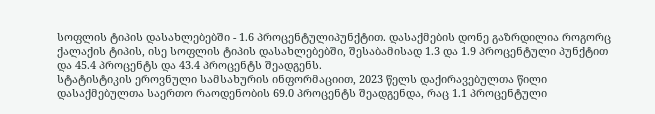სოფლის ტიპის დასახლებებში - 1.6 პროცენტულიპუნქტით. დასაქმების დონე გაზრდილია როგორც ქალაქის ტიპის, ისე სოფლის ტიპის დასახლებებში, შესაბამისად 1.3 და 1.9 პროცენტული პუნქტით და 45.4 პროცენტს და 43.4 პროცენტს შეადგენს.
სტატისტიკის ეროვნული სამსახურის ინფორმაციით, 2023 წელს დაქირავებულთა წილი დასაქმებულთა საერთო რაოდენობის 69.0 პროცენტს შეადგენდა, რაც 1.1 პროცენტული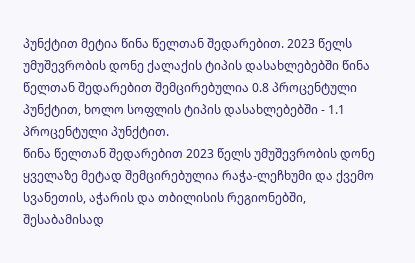პუნქტით მეტია წინა წელთან შედარებით. 2023 წელს უმუშევრობის დონე ქალაქის ტიპის დასახლებებში წინა წელთან შედარებით შემცირებულია 0.8 პროცენტული პუნქტით, ხოლო სოფლის ტიპის დასახლებებში - 1.1 პროცენტული პუნქტით.
წინა წელთან შედარებით 2023 წელს უმუშევრობის დონე ყველაზე მეტად შემცირებულია რაჭა-ლეჩხუმი და ქვემო სვანეთის, აჭარის და თბილისის რეგიონებში, შესაბამისად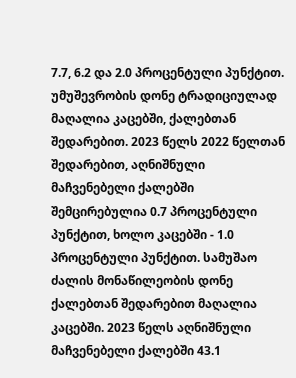7.7, 6.2 და 2.0 პროცენტული პუნქტით.
უმუშევრობის დონე ტრადიციულად მაღალია კაცებში, ქალებთან შედარებით. 2023 წელს 2022 წელთან შედარებით, აღნიშნული მაჩვენებელი ქალებში შემცირებულია 0.7 პროცენტული პუნქტით, ხოლო კაცებში - 1.0 პროცენტული პუნქტით. სამუშაო ძალის მონაწილეობის დონე ქალებთან შედარებით მაღალია კაცებში. 2023 წელს აღნიშნული მაჩვენებელი ქალებში 43.1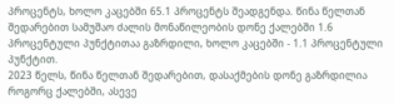პროცენტს, ხოლო კაცებში 65.1 პროცენტს შეადგენდა. წინა წელთან შედარებით სამუშაო ძალის მონაწილეობის დონე ქალებში 1.6 პროცენტული პუნქტითაა გაზრდილი, ხოლო კაცებში - 1.1 პროცენტული პუნქტით.
2023 წელს, წინა წელთან შედარებით, დასაქმების დონე გაზრდილია როგორც ქალებში, ასევე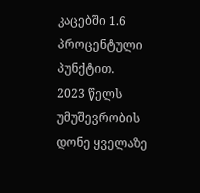კაცებში 1.6 პროცენტული პუნქტით.
2023 წელს უმუშევრობის დონე ყველაზე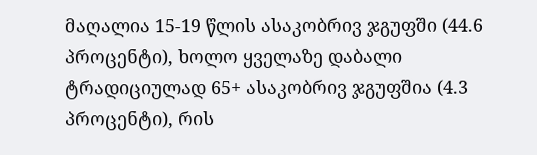მაღალია 15-19 წლის ასაკობრივ ჯგუფში (44.6 პროცენტი), ხოლო ყველაზე დაბალი ტრადიციულად 65+ ასაკობრივ ჯგუფშია (4.3 პროცენტი), რის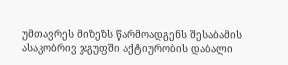უმთავრეს მიზეზს წარმოადგენს შესაბამის ასაკობრივ ჯგუფში აქტიურობის დაბალი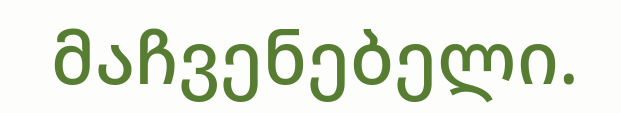მაჩვენებელი.